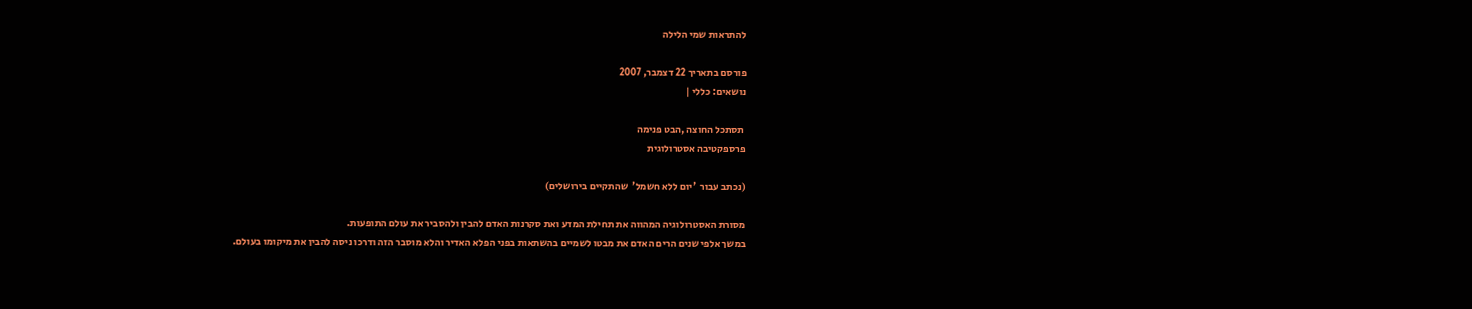להתראות שמי הלילה

פורסם בתאריך 22 דצמבר, 2007
נושאים: כללי |

 תסתכל החוצה ,הבט פנימה
פרספקטיבה אסטרולוגית

(נכתב עבור  'יום ללא חשמל'  שהתקיים בירושלים)

מסורת האסטרולוגיה המהווה את תחילת המדע ואת סקרנות האדם להבין ולהסביר את עולם התופעות.
במשך אלפי שנים הרים האדם את מבטו לשמיים בהשתאות בפני הפלא האדיר והלא מוסבר הזה ודרכו ניסה להבין את מיקומו בעולם.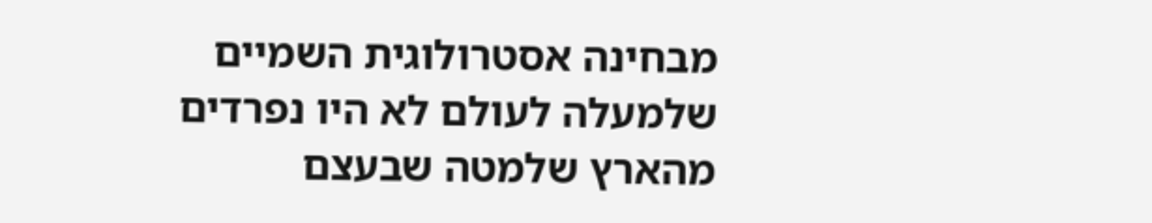מבחינה אסטרולוגית השמיים שלמעלה לעולם לא היו נפרדים מהארץ שלמטה שבעצם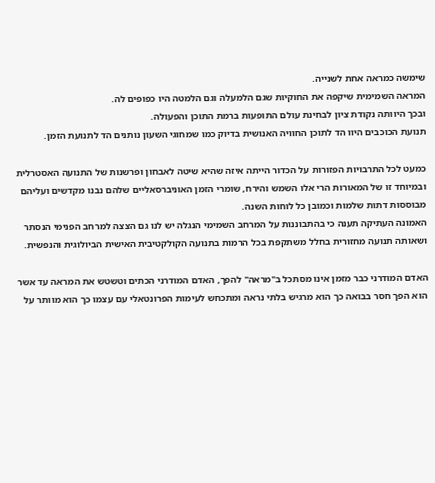שימשה כמראה אחת לשנייה.
המראה השמימית שיקפה את החוקיות שגם הלמעלה וגם הלמטה היו כפופים לה.
ובכך היוותה נקודת ציון לבחינת עולם התופעות ברמת התוכן והפעולה.
תנועת הכוכבים היוו הד לתוכן החוויה האנושית בדיוק כמו שמחוגי השעון נותנים הד לתנועת הזמן.

כמעט לכל התרבויות הפזורות על הכדור הייתה איזה שהיא שיטה לאבחון ופרשנות של התנועה האסטרלית ובמיוחד זו של המאורות הרי אלו השמש והירח, שומרי הזמן האוניברסאליים שלהם נבנו מקדשים ועליהם מבוססות דתות שלמות וכמובן כל לוחות השנה.
האמונה העתיקה תענה כי בהתבוננות על המרחב השמימי הנגלה יש לנו גם הצצה למרחב הפנימי הנסתר ושאותה תנועה מחזורית בחלל משתקפת בכל הרמות בתנועה הקולקטיבית האישית הביולוגית והנפשית.

האדם המודרני כבר מזמן אינו מסתכל ב"מראה" להפך, האדם המודרני הכתים וטשטש את המראה עד אשר הוא הפך חסר בבואה כך הוא מרגיש בלתי נראה ומתכחש לעימות הפרונטאלי עם עצמו כך הוא מוותר על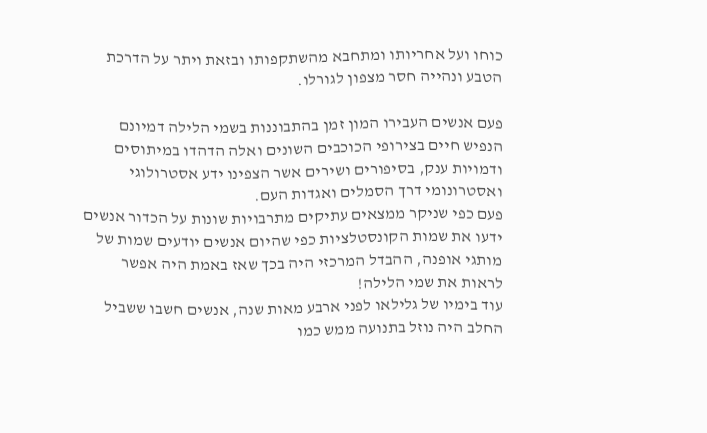כוחו ועל אחריותו ומתחבא מהשתקפותו ובזאת ויתר על הדרכת הטבע ונהייה חסר מצפון לגורלו.

פעם אנשים העבירו המון זמן בהתבוננות בשמי הלילה דמיונם הנפיש חיים בצירופי הכוכבים השונים ואלה הדהדו במיתוסים ודמויות ענק, בסיפורים ושירים אשר הצפינו ידע אסטרולוגי ואסטרונומי דרך הסמלים ואגדות העם.
פעם כפי שניקר ממצאים עתיקים מתרבויות שונות על הכדור אנשים ידעו את שמות הקונסטלציות כפי שהיום אנשים יודעים שמות של מותגי אופנה, ההבדל המרכזי היה בכך שאז באמת היה אפשר לראות את שמי הלילה!
עוד בימיו של גלילאו לפני ארבע מאות שנה, אנשים חשבו ששביל החלב היה נוזל בתנועה ממש כמו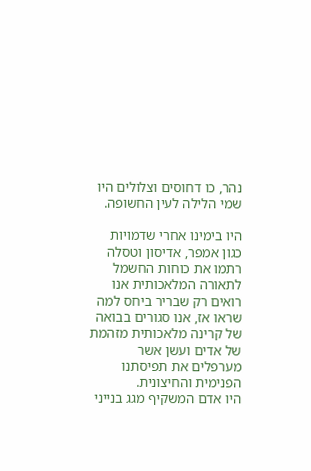נהר, כו דחוסים וצלולים היו שמי הלילה לעין החשופה.

היו בימינו אחרי שדמויות כגון אמפר, אדיסון וטסלה רתמו את כוחות החשמל לתאורה המלאכותית אנו רואים רק שבריר ביחס למה שראו אז, אנו סגורים בבואה של קרינה מלאכותית מזהמת של אדים ועשן אשר מערפלים את תפיסתנו הפנימית והחיצונית.
היו אדם המשקיף מגג בנייני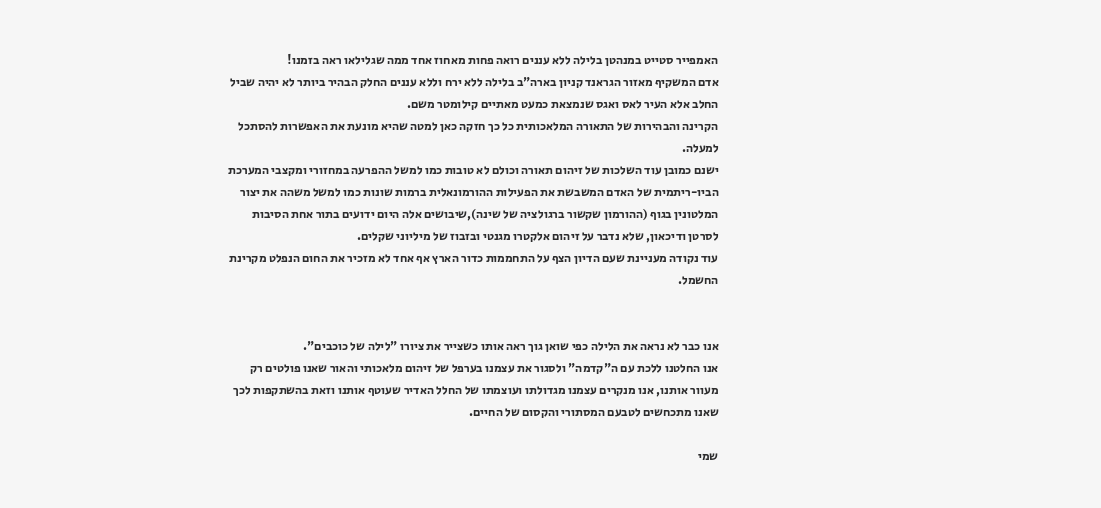האמפייר סטייט במנהטן בלילה ללא עננים רואה פחות מאחוז אחד ממה שגלילאו ראה בזמנו!
אדם המשקיף מאזור הגראנד קניון בארה"ב בלילה ללא ירח וללא עננים החלק הבהיר ביותר לא יהיה שביל החלב אלא העיר לאס ואגס שנמצאת כמעט מאתיים קילומטר משם.
הקרינה והבהירות של התאורה המלאכותית כל כך חזקה כאן למטה שהיא מונעת את האפשרות להסתכל למעלה.
ישנם כמובן עוד השלכות של זיהום תאורה וכולם לא טובות כמו למשל ההפרעה במחזורי ומקצבי המערכת הביו-ריתמית של האדם המשבשת את הפעילות ההורמונאלית ברמות שונות כמו למשל משהה את יצור המלטונין בגוף (ההורמון שקשור ברגולציה של שינה),שיבושים אלה היום ידועים בתור אחת הסיבות לסרטן ודיכאון, שלא נדבר על זיהום אלקטרו מגנטי ובזבוז של מיליוני שקלים.
עוד נקודה מעניינת שעם הדיון הצף על התחממות כדור הארץ אף אחד לא מזכיר את החום הנפלט מקרינת החשמל.


אנו כבר לא נראה את הלילה כפי שואן גוך ראה אותו כשצייר את ציורו "לילה של כוכבים".
אנו החלטנו ללכת עם ה"קדמה" ולסגור את עצמנו בערפל של זיהום מלאכותי והאור שאנו פולטים רק מעוור אותנו, אנו מנקרים עצמנו מגדולתו ועוצמתו של החלל האדיר שעוטף אותנו וזאת בהשתקפות לכך שאנו מתכחשים לטבעם המסתורי והקסום של החיים.

שמי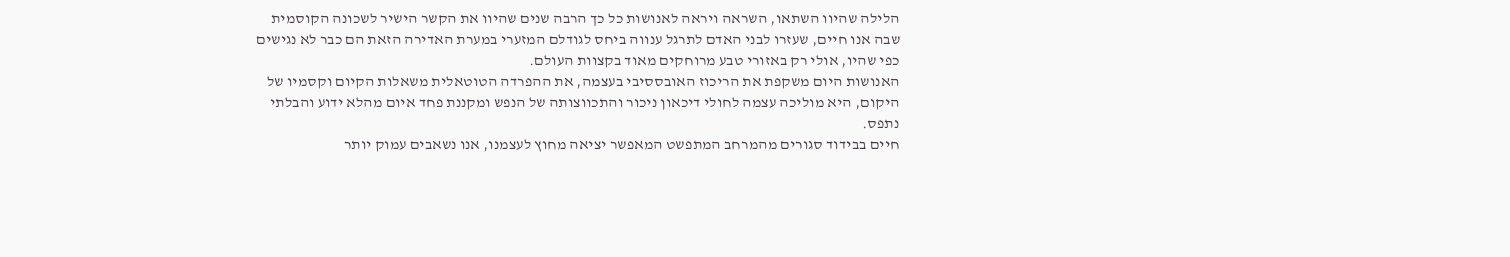הלילה שהיוו השתאו, השראה ויראה לאנושות כל כך הרבה שנים שהיוו את הקשר הישיר לשכונה הקוסמית שבה אנו חיים, שעזרו לבני האדם לתרגל ענווה ביחס לגודלם המזערי במערת האדירה הזאת הם כבר לא נגישים כפי שהיו, אולי רק באזורי טבע מרוחקים מאוד בקצוות העולם.
האנושות היום משקפת את הריכוז האובססיבי בעצמה, את ההפרדה הטוטאלית משאלות הקיום וקסמיו של היקום, היא מוליכה עצמה לחולי דיכאון ניכור והתכווצותה של הנפש ומקננת פחד איום מהלא ידוע והבלתי נתפס.
חיים בבידוד סגורים מהמרחב המתפשט המאפשר יציאה מחוץ לעצמנו, אנו נשאבים עמוק יותר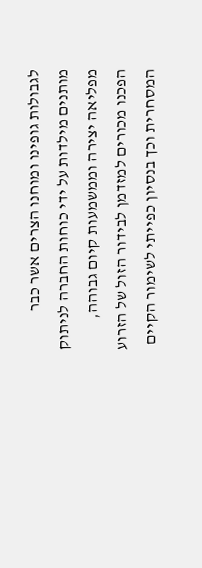לגבולות גופינו ומוחנו הצרים אשר כבר מותנים מילדות על ידי כוחות החברה לניתוק מפליאה יצירה וממשמעות קיום גבוהה, הפכנו מכורים למזדמן לבידור הזול של הזרוע המסחרית וכך בנסיון כפייתי לשימור הקיים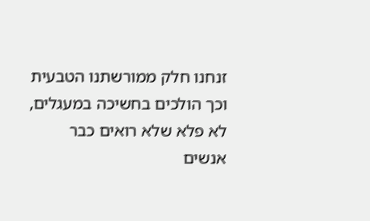זנחנו חלק ממורשתנו הטבעית וכך הולכים בחשיכה במעגלים, לא פלא שלא רואים כבר אנשים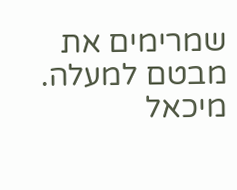שמרימים את מבטם למעלה.
מיכאל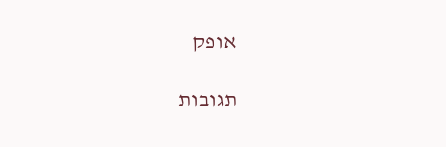אופק

תגובות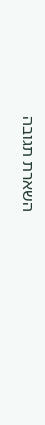השארת תגובה